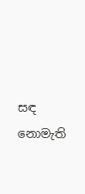සඳ නොමැති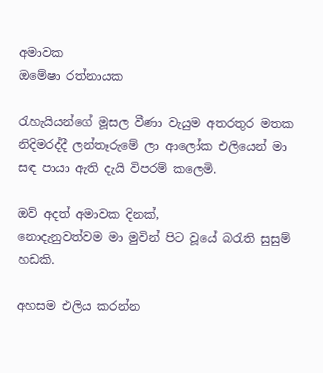අමාවක
ඔමේෂා රත්නායක

රැහැයියන්ගේ මූසල වීණා වැයුම අතරතුර මතක නිදිමරද්දී ලන්තෑරුමේ ලා ආලෝක එලියෙන් මා සඳ පායා ඇති දැයි විපරම් කලෙමි.

ඔව් අදත් අමාවක දිනක්,
නොදැනුවත්වම මා මුවින් පිට වූයේ බරැති සුසුම් හඩකි.

අහසම එලිය කරන්න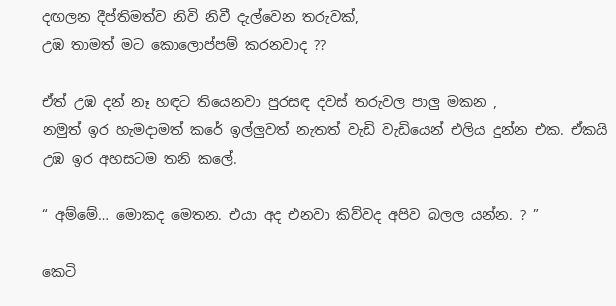දඟලන දීප්තිමත්ව නිවි නිවී දැල්වෙන තරුවක්,
උඹ තාමත් මට කොලොප්පම් කරනවාද ??

ඒත් උඹ දන් නෑ හඳට තියෙනවා පුරසඳ දවස් තරුවල පාලු මකන ,
නමුත් ඉර හැමදාමත් කරේ ඉල්ලුවත් නැතත් වැඩි වැඩියෙන් එලිය දුන්න එක. ඒකයි උඹ ඉර අහසටම තනි කලේ.

“ අම්මේ… මොකද මෙතන. එයා අද එනවා කිව්වද අපිව බලල යන්න. ? ”

කෙටි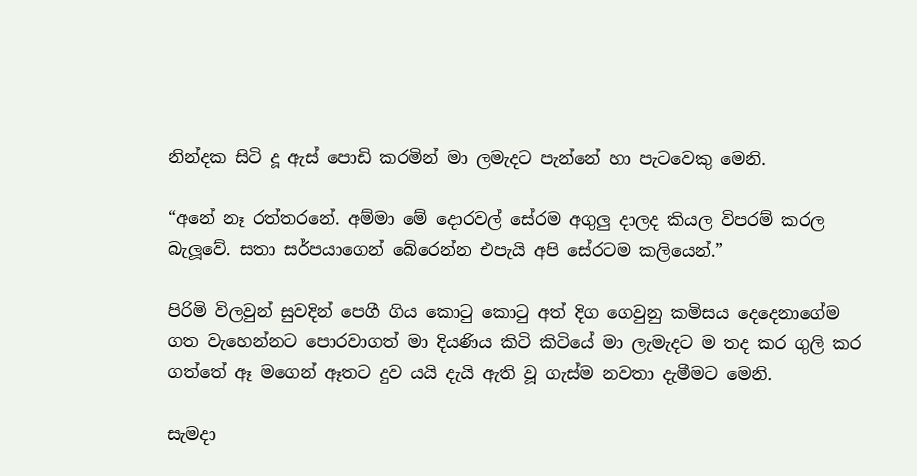නින්දක සිටි දූ ඇස් පොඩි කරමින් මා ලමැදට පැන්නේ හා පැටවෙකු මෙනි.

“අනේ නෑ රත්තරනේ. අම්මා මේ දොරවල් සේරම අගුලු දාලද කියල විපරම් කරල බැලූවේ. සතා සර්පයාගෙන් බේරෙන්න එපැයි අපි සේරටම කලියෙන්.”

පිරිමි විලවුන් සුවදින් පෙගී ගිය කොටු කොටු අත් දිග ගෙවුනු කමිසය දෙදෙනාගේම ගත වැහෙන්නට පොරවාගත් මා දියණිය කිටි කිටියේ මා ලැමැදට ම තද කර ගුලි කර ගත්තේ ඈ මගෙන් ඈතට දුව යයි දැයි ඇති වූ ගැස්ම නවතා දැමීමට මෙනි.

සැමදා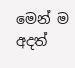මෙන් ම අදත්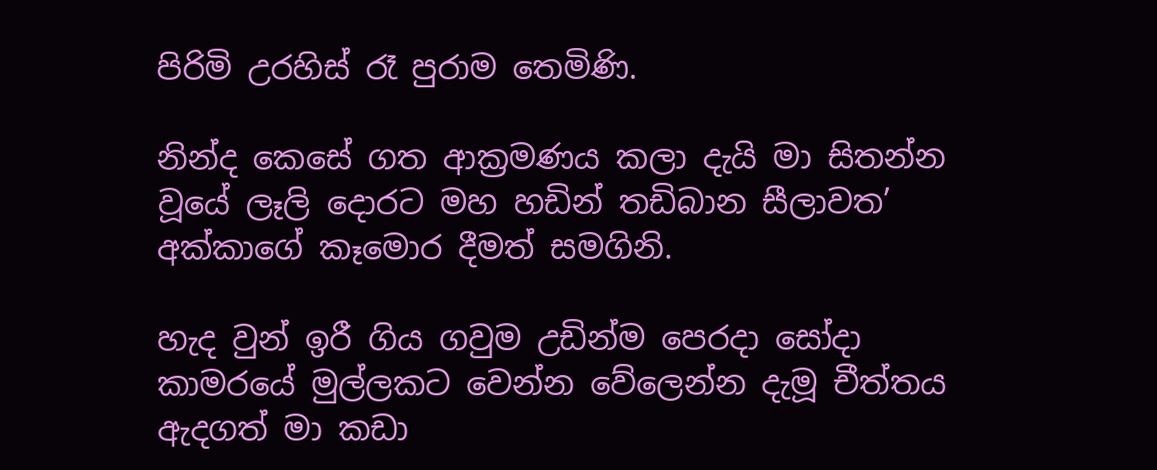පිරිමි උරහිස් රෑ පුරාම තෙමිණි.

නින්ද කෙසේ ගත ආක්‍රමණය කලා දැයි මා සිතන්න වූයේ ලෑලි දොරට මහ හඩින් තඩිබාන සීලාවත’ අක්කාගේ කෑමොර දීමත් සමගිනි.

හැද වුන් ඉරී ගිය ගවුම උඩින්ම පෙරදා සෝදා කාමරයේ මුල්ලකට වෙන්න වේලෙන්න දැමූ චීත්තය ඇදගත් මා කඩා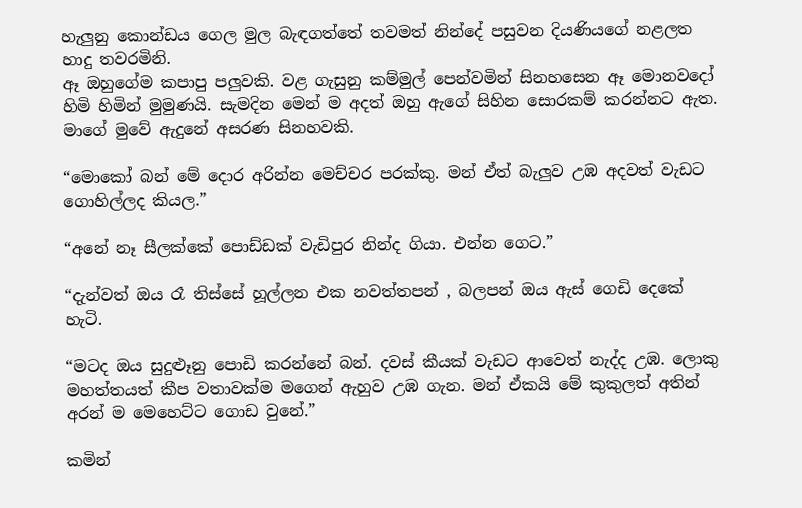හැලුනු කොන්ඩය ගෙල මුල බැඳගත්තේ තවමත් නින්දේ පසුවන දියණියගේ නළලත හාදු තවරමිනි.
ඈ ඔහුගේම කපාපු පලුවකි. වළ ගැසුනු කම්මුල් පෙන්වමින් සිනහසෙන ඈ මොනවදෝ හිමි හිමින් මුමුණයි. සැමදින මෙන් ම අදත් ඔහු ඇගේ සිහින සොරකම් කරන්නට ඇත. මාගේ මුවේ ඇදුනේ අසරණ සිනහවකි.

“මොකෝ බන් මේ දොර අරින්න මෙච්චර පරක්කු. මන් ඒත් බැලුව උඹ අදවත් වැඩට ගොහිල්ලද කියල.”

“අනේ නෑ සීලක්කේ පොඩ්ඩක් වැඩිපුර නින්ද ගියා. එන්න ගෙට.”

“දැන්වත් ඔය රෑ තිස්සේ හූල්ලන එක නවත්තපන් , බලපන් ඔය ඇස් ගෙඩි දෙකේ හැටි.

“මටද ඔය සුදුළූනු පොඩි කරන්නේ බන්. දවස් කීයක් වැඩට ආවෙත් නැද්ද උඹ. ලොකු මහත්තයත් කීප වතාවක්ම මගෙන් ඇහුව උඹ ගැන. මන් ඒකයි මේ කුකුලත් අතින් අරන් ම මෙහෙට්ට ගොඩ වුනේ.”

කමින්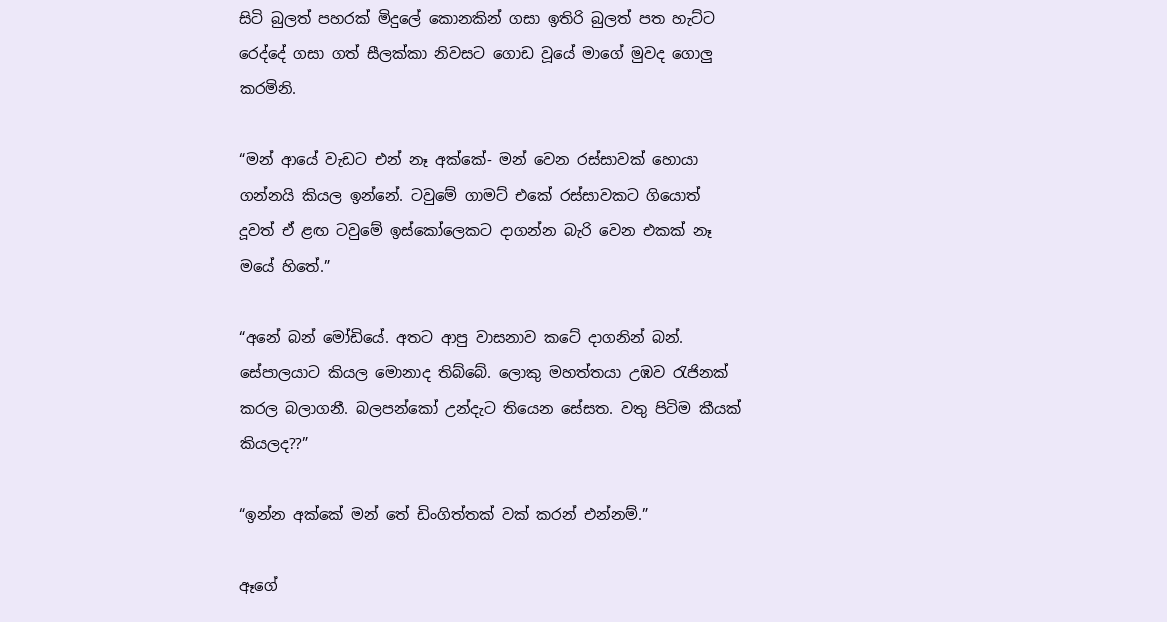සිටි බුලත් පහරක් මිදුලේ කොනකින් ගසා ඉතිරි බුලත් පත හැට්ට රෙද්දේ ගසා ගත් සීලක්කා නිවසට ගොඩ වූයේ මාගේ මුවද ගොලු කරමිනි.

“මන් ආයේ වැඩට එන් නෑ අක්කේ- මන් වෙන රස්සාවක් හොයා ගන්නයි කියල ඉන්නේ. ටවුමේ ගාමට් එකේ රස්සාවකට ගියොත් දූවත් ඒ ළඟ ටවුමේ ඉස්කෝලෙකට දාගන්න බැරි වෙන එකක් නෑ මයේ හිතේ.”

“අනේ බන් මෝඩියේ. අතට ආපු වාසනාව කටේ දාගනින් බන්. සේපාලයාට කියල මොනාද තිබ්බේ. ලොකු මහත්තයා උඹව රැජිනක් කරල බලාගනී. බලපන්කෝ උන්දැට තියෙන සේසත. වතු පිටිම කීයක් කියලද??”

“ඉන්න අක්කේ මන් තේ ඩිංගිත්තක් වක් කරන් එන්නම්.”

ඈගේ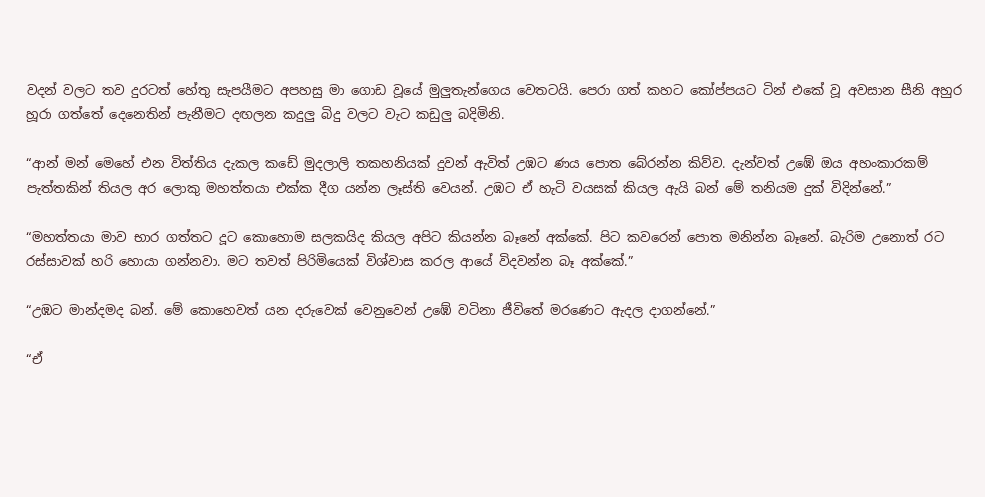වදන් වලට තව දුරටත් හේතු සැපයීමට අපහසු මා ගොඩ වූයේ මුලුතැන්ගෙය වෙතටයි. පෙරා ගත් කහට කෝප්පයට ටින් එකේ වූ අවසාන සීනි අහුර හූරා ගත්තේ දෙනෙතින් පැනීමට දඟලන කදුලු බිදු වලට වැට කඩුලු බදිමිනි.

“ආන් මන් මෙහේ එන විත්තිය දැකල කඩේ මුදලාලි තකහනියක් දුවන් ඇවිත් උඹට ණය පොත බේරන්න කිව්ව. දැන්වත් උඹේ ඔය අහංකාරකම් පැත්තකින් තියල අර ලොකු මහත්තයා එක්ක දීග යන්න ලෑස්ති වෙයන්. උඹට ඒ හැටි වයසක් කියල ඇයි බන් මේ තනියම දුක් විදින්නේ.”

“මහත්තයා මාව භාර ගත්තට දූට කොහොම සලකයිද කියල අපිට කියන්න බෑනේ අක්කේ. පිට කවරෙන් පොත මනින්න බෑනේ. බැරිම උනොත් රට රස්සාවක් හරි හොයා ගන්නවා. මට තවත් පිරිමියෙක් විශ්වාස කරල ආයේ විදවන්න බෑ අක්කේ.”

“උඹට මාන්දමද බන්. මේ කොහෙවත් යන දරුවෙක් වෙනුවෙන් උඹේ වටිනා ජීවිතේ මරණෙට ඇදල දාගන්නේ.”

“ඒ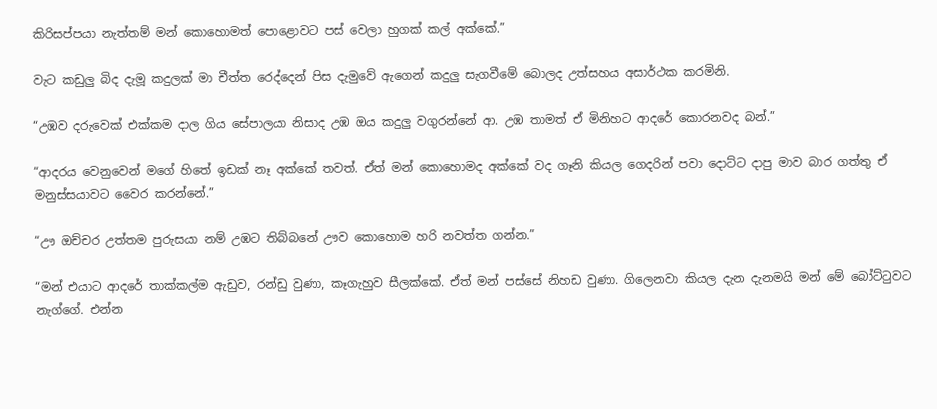කිරිසප්පයා නැත්තම් මන් කොහොමත් පොළොවට පස් වෙලා හුගක් කල් අක්කේ.”

වැට කඩුලු බිද දැමූ කදුලක් මා චීත්ත රෙද්දෙන් පිස දැමුවේ ඇගෙන් කදුලු සැගවීමේ බොලද උත්සහය අසාර්ථක කරමිනි.

“උඹව දරුවෙක් එක්කම දාල ගිය සේපාලයා නිසාද උඹ ඔය කදුලු වගුරන්නේ ආ. උඹ තාමත් ඒ මිනිහට ආදරේ කොරනවද බන්.”

“ආදරය වෙනුවෙන් මගේ හිතේ ඉඩක් නෑ අක්කේ තවත්. ඒත් මන් කොහොමද අක්කේ වද ගෑනි කියල ගෙදරින් පවා දොට්ට දාපු මාව බාර ගත්තු ඒ මනුස්සයාවට වෛර කරන්නේ.”

“ඌ ඔච්චර උත්තම පුරුසයා නම් උඹට තිබ්බනේ ඌව කොහොම හරි නවත්ත ගන්න.”

“මන් එයාට ආදරේ තාක්කල්ම ඇඩුව, රන්ඩු වුණා, කෑගැහුව සීලක්කේ. ඒත් මන් පස්සේ නිහඩ වුණා. ගිලෙනවා කියල දැන දැනමයි මන් මේ බෝට්ටුවට නැග්ගේ. එන්න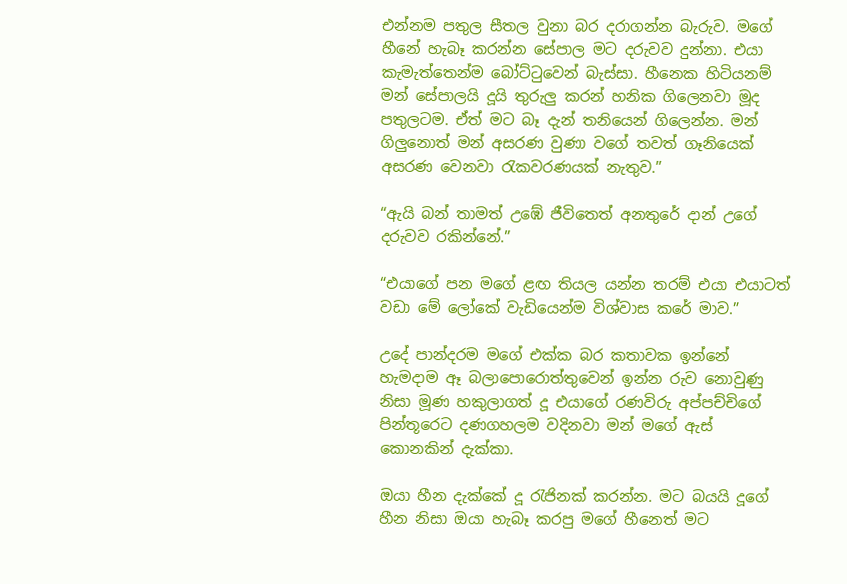එන්නම පතුල සීතල වුනා බර දරාගන්න බැරුව. මගේ හීනේ හැබෑ කරන්න සේපාල මට දරුවව දුන්නා. එයා කැමැත්තෙන්ම බෝට්ටුවෙන් බැස්සා. හීනෙක හිටියනම් මන් සේපාලයි දූයි තුරුලු කරන් හනික ගිලෙනවා මූද පතුලටම. ඒත් මට බෑ දැන් තනියෙන් ගිලෙන්න. මන් ගිලුනොත් මන් අසරණ වුණා වගේ තවත් ගෑනියෙක් අසරණ වෙනවා රැකවරණයක් නැතුව.”

“ඇයි බන් තාමත් උඹේ ජීවිතෙත් අනතුරේ දාන් උගේ දරුවව රකින්නේ.”

“එයාගේ පන මගේ ළඟ තියල යන්න තරම් එයා එයාටත් වඩා මේ ලෝකේ වැඩියෙන්ම විශ්වාස කරේ මාව.”

උදේ පාන්දරම මගේ එක්ක බර කතාවක ඉන්නේ හැමදාම ඈ බලාපොරොත්තුවෙන් ඉන්න රුව නොවුණු නිසා මූණ හකුලාගත් දූ එයාගේ රණවිරු අප්පච්චිගේ පින්තූරෙට දණගහලම වදිනවා මන් මගේ ඇස් කොනකින් දැක්කා.

ඔයා හීන දැක්කේ දූ රැජිනක් කරන්න. මට බයයි දූගේ හීන නිසා ඔයා හැබෑ කරපු මගේ හීනෙත් මට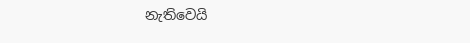නැතිවෙයි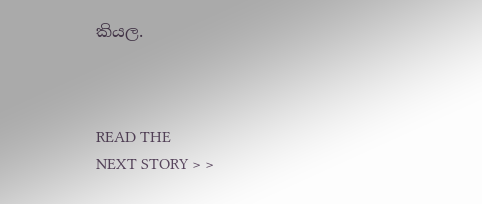කියල.



READ THE
NEXT STORY > >